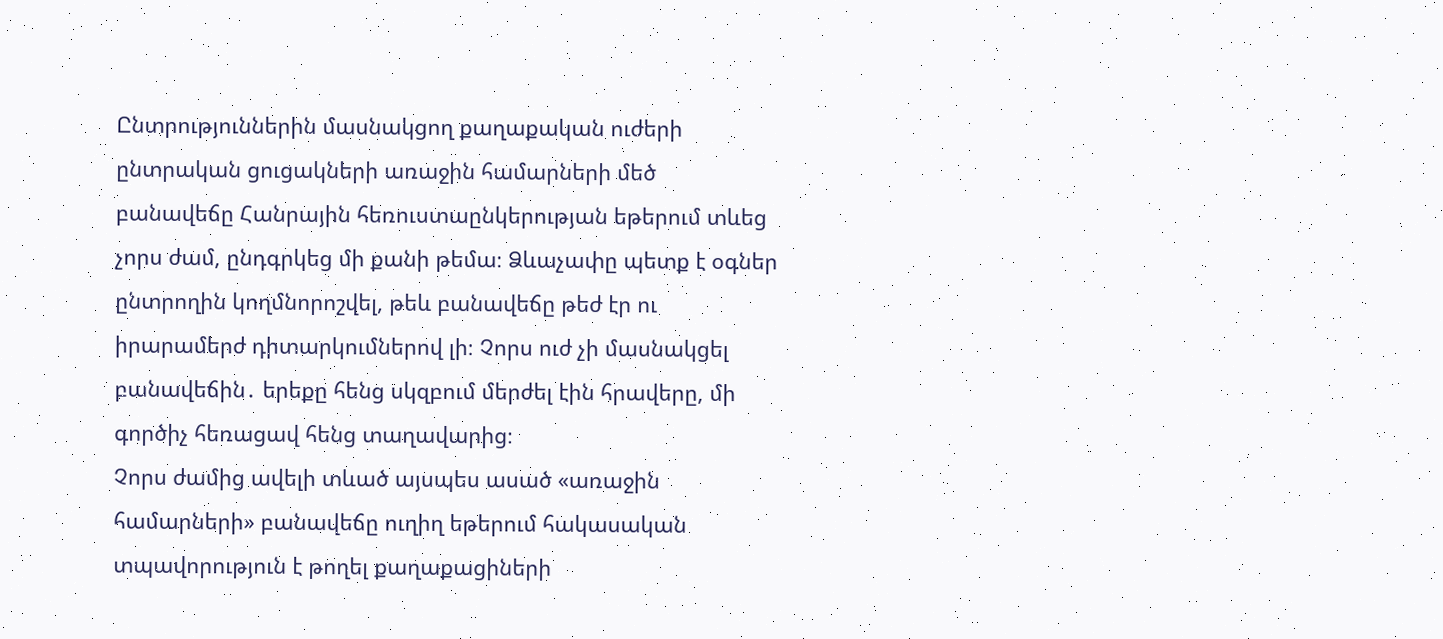Ընտրություններին մասնակցող քաղաքական ուժերի ընտրական ցուցակների առաջին համարների մեծ բանավեճը Հանրային հեռուստաընկերության եթերում տևեց չորս ժամ, ընդգրկեց մի քանի թեմա։ Ձևաչափը պետք է օգներ ընտրողին կողմնորոշվել, թեև բանավեճը թեժ էր ու իրարամերժ դիտարկումներով լի։ Չորս ուժ չի մասնակցել բանավեճին․ երեքը հենց սկզբում մերժել էին հրավերը, մի գործիչ հեռացավ հենց տաղավարից։
Չորս ժամից ավելի տևած այսպես ասած «առաջին համարների» բանավեճը ուղիղ եթերում հակասական տպավորություն է թողել քաղաքացիների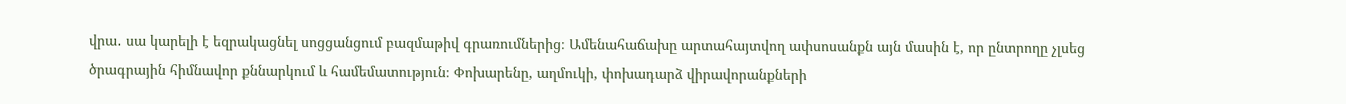վրա․ սա կարելի է եզրակացնել սոցցանցում բազմաթիվ գրառումներից։ Ամենահաճախը արտահայտվող ափսոսանքն այն մասին է, որ ընտրողը չլսեց ծրագրային հիմնավոր քննարկում և համեմատություն։ Փոխարենը, աղմուկի, փոխադարձ վիրավորանքների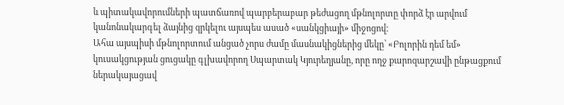և պիտակավորումների պատճառով պարբերաբար թեժացող մթնոլորտը փորձ էր արվում կանոնակարգել ձայնից զրկելու այսպես ասած «սանկցիայի» միջոցով։
Ահա այսպիսի մթնոլորտում անցած չորս ժամը մասնակիցներից մեկը՝ «Բոլորին դեմ եմ» կուսակցության ցուցակը գլխավորող Սպարտակ Կյուրեղյանը, որը ողջ քարոզարշավի ընթացքում ներակայացավ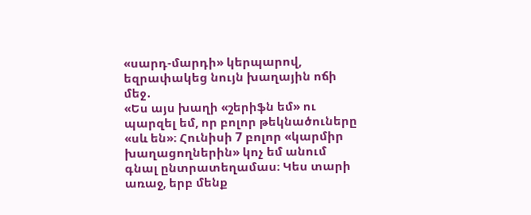«սարդ-մարդի» կերպարով, եզրափակեց նույն խաղային ոճի մեջ․
«Ես այս խաղի «շերիֆն եմ» ու պարզել եմ, որ բոլոր թեկնածուները «սև են»։ Հունիսի 7 բոլոր «կարմիր խաղացողներին» կոչ եմ անում գնալ ընտրատեղամաս։ Կես տարի առաջ, երբ մենք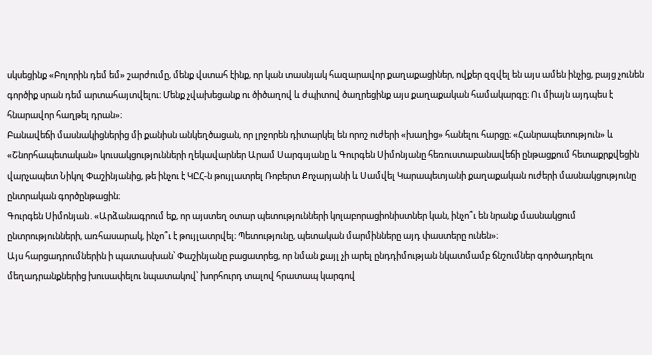սկսեցինք «Բոլորին դեմ եմ» շարժումը, մենք վստահ էինք, որ կան տասնյակ հազարավոր քաղաքացիներ, ովքեր զզվել են այս ամեն ինչից, բայց չունեն գործիք սրան դեմ արտահայտվելու։ Մենք չվախեցանք ու ծիծաղով և ժպիտով ծաղրեցինք այս քաղաքական համակարգը։ Ու միայն այդպես է հնարավոր հաղթել դրան»։
Բանավեճի մասնակիցներից մի քանիսն անկեղծացան, որ լրջորեն դիտարկել են որոշ ուժերի «խաղից» հանելու հարցը։ «Հանրապետություն» և «Շնորհապետական» կուսակցությունների ղեկավարներ Արամ Սարգսյանը և Գուրգեն Սիմոնյանը հեռուստաբանավեճի ընթացքում հետաքրքվեցին վարչապետ Նիկոլ Փաշինյանից, թե ինչու է ԿԸՀ-ն թույլատրել Ռոբերտ Քոչարյանի և Սամվել Կարապետյանի քաղաքական ուժերի մասնակցությունը ընտրական գործընթացին։
Գուրգեն Սիմոնյան․«Արձանագրում եք, որ այստեղ օտար պետությունների կոլաբորացիոնիստներ կան, ինչո՞ւ են նրանք մասնակցում ընտրությունների, առհասարակ, ինչո՞ւ է թույլատրվել։ Պետությունը, պետական մարմինները այդ փաստերը ունեն»։
Այս հարցադրումներին ի պատասխան՝ Փաշինյանը բացատրեց, որ նման քայլ չի արել ընդդիմության նկատմամբ ճնշումներ գործադրելու մեղադրանքներից խուսափելու նպատակով՝ խորհուրդ տալով հրատապ կարգով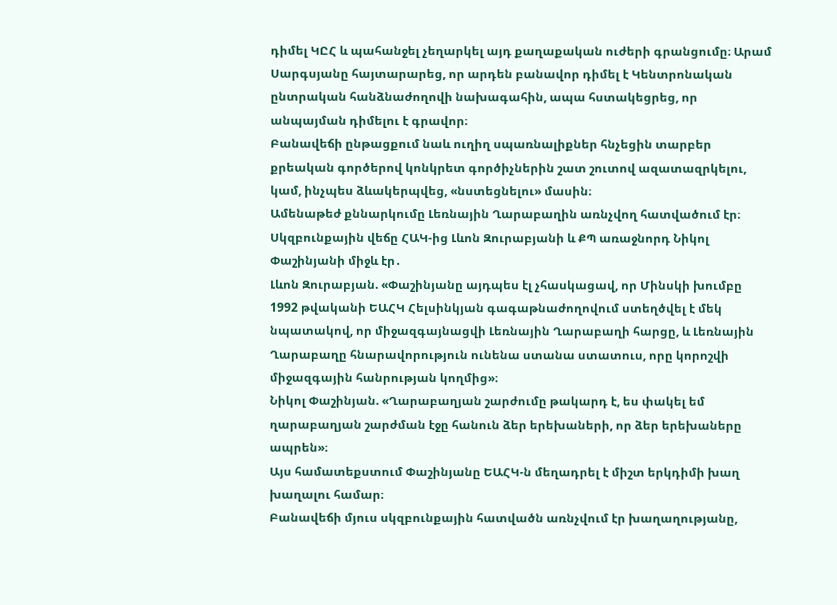դիմել ԿԸՀ և պահանջել չեղարկել այդ քաղաքական ուժերի գրանցումը։ Արամ Սարգսյանը հայտարարեց, որ արդեն բանավոր դիմել է Կենտրոնական ընտրական հանձնաժողովի նախագահին, ապա հստակեցրեց, որ անպայման դիմելու է գրավոր։
Բանավեճի ընթացքում նաև ուղիղ սպառնալիքներ հնչեցին տարբեր քրեական գործերով կոնկրետ գործիչներին շատ շուտով ազատազրկելու, կամ, ինչպես ձևակերպվեց, «նստեցնելու» մասին։
Ամենաթեժ քննարկումը Լեռնային Ղարաբաղին առնչվող հատվածում էր։ Սկզբունքային վեճը ՀԱԿ-ից Լևոն Զուրաբյանի և ՔՊ առաջնորդ Նիկոլ Փաշինյանի միջև էր․
Լևոն Զուրաբյան. «Փաշինյանը այդպես էլ չհասկացավ, որ Մինսկի խումբը 1992 թվականի ԵԱՀԿ Հելսինկյան գագաթնաժողովում ստեղծվել է մեկ նպատակով, որ միջազգայնացվի Լեռնային Ղարաբաղի հարցը, և Լեռնային Ղարաբաղը հնարավորություն ունենա ստանա ստատուս, որը կորոշվի միջազգային հանրության կողմից»։
Նիկոլ Փաշինյան. «Ղարաբաղյան շարժումը թակարդ է, ես փակել եմ ղարաբաղյան շարժման էջը հանուն ձեր երեխաների, որ ձեր երեխաները ապրեն»։
Այս համատեքստում Փաշինյանը ԵԱՀԿ-ն մեղադրել է միշտ երկդիմի խաղ խաղալու համար։
Բանավեճի մյուս սկզբունքային հատվածն առնչվում էր խաղաղությանը,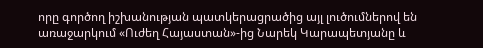որը գործող իշխանության պատկերացրածից այլ լուծումներով են առաջարկում «Ուժեղ Հայաստան»-ից Նարեկ Կարապետյանը և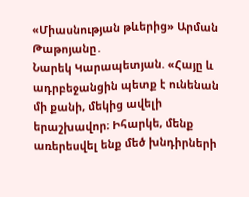«Միասնության թևերից» Արման Թաթոյանը․
Նարեկ Կարապետյան. «Հայը և ադրբեջանցին պետք է ունենան մի քանի, մեկից ավելի երաշխավոր։ Իհարկե, մենք առերեսվել ենք մեծ խնդիրների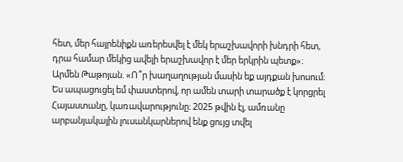հետ, մեր հայրենիքն առերեսվել է մեկ երաշխավորի խնդրի հետ, դրա համար մեկից ավելի երաշխավոր է մեր երկրին պետք»։
Արմեն Թաթոյան. «Ո՞ր խաղաղության մասին եք այդքան խոսում։ Ես ապացուցել եմ փաստերով, որ ամեն տարի տարածք է կորցրել Հայաստանը, կառավարությունը։ 2025 թվին էլ, ամռանը արբանյակային լուսանկարներով ենք ցույց տվել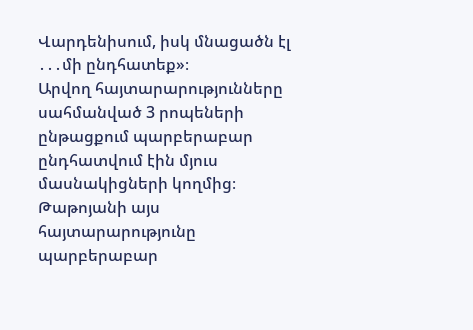Վարդենիսում, իսկ մնացածն էլ ․․․մի ընդհատեք»։
Արվող հայտարարությունները սահմանված 3 րոպեների ընթացքում պարբերաբար ընդհատվում էին մյուս մասնակիցների կողմից։ Թաթոյանի այս հայտարարությունը պարբերաբար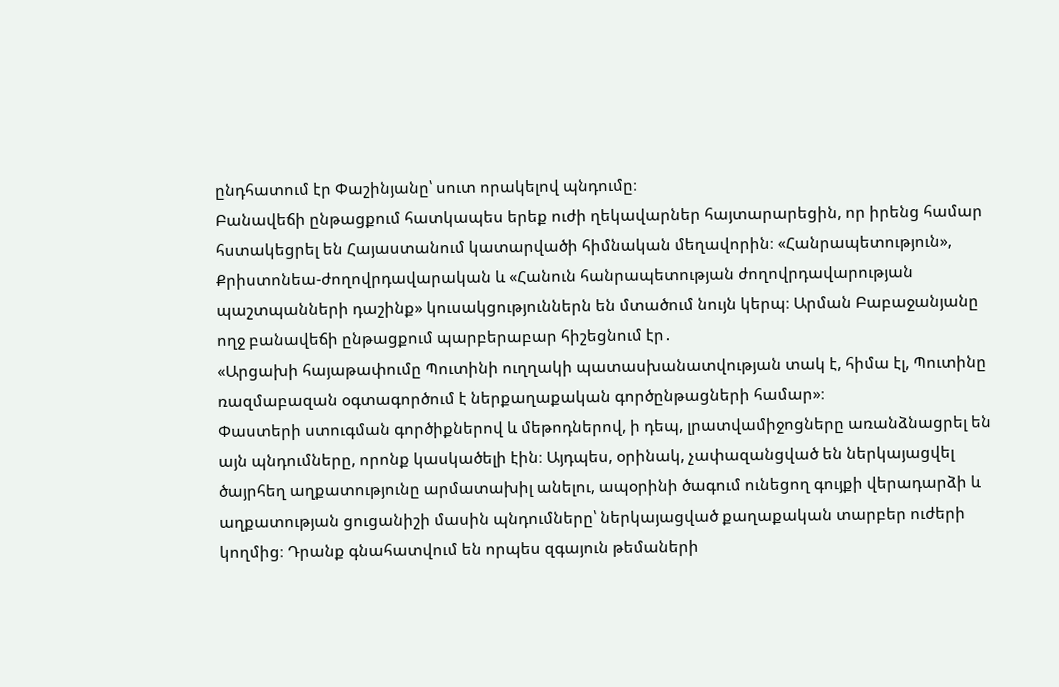ընդհատում էր Փաշինյանը՝ սուտ որակելով պնդումը։
Բանավեճի ընթացքում հատկապես երեք ուժի ղեկավարներ հայտարարեցին, որ իրենց համար հստակեցրել են Հայաստանում կատարվածի հիմնական մեղավորին։ «Հանրապետություն», Քրիստոնեա-ժողովրդավարական և «Հանուն հանրապետության ժողովրդավարության պաշտպանների դաշինք» կուսակցություններն են մտածում նույն կերպ։ Արման Բաբաջանյանը ողջ բանավեճի ընթացքում պարբերաբար հիշեցնում էր․
«Արցախի հայաթափումը Պուտինի ուղղակի պատասխանատվության տակ է, հիմա էլ, Պուտինը ռազմաբազան օգտագործում է ներքաղաքական գործընթացների համար»։
Փաստերի ստուգման գործիքներով և մեթոդներով, ի դեպ, լրատվամիջոցները առանձնացրել են այն պնդումները, որոնք կասկածելի էին։ Այդպես, օրինակ, չափազանցված են ներկայացվել ծայրհեղ աղքատությունը արմատախիլ անելու, ապօրինի ծագում ունեցող գույքի վերադարձի և աղքատության ցուցանիշի մասին պնդումները՝ ներկայացված քաղաքական տարբեր ուժերի կողմից։ Դրանք գնահատվում են որպես զգայուն թեմաների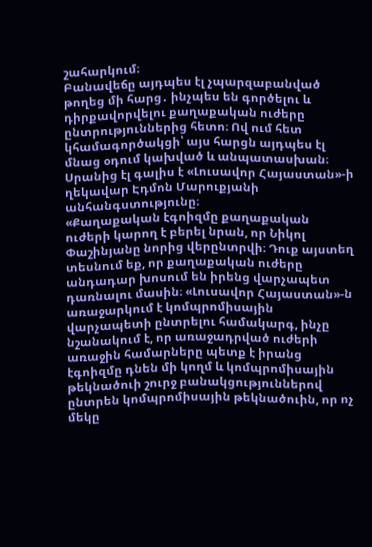շահարկում։
Բանավեճը այդպես էլ չպարզաբանված թողեց մի հարց․ ինչպես են գործելու և դիրքավորվելու քաղաքական ուժերը ընտրություններից հետո։ Ով ում հետ կհամագործակցի՝ այս հարցն այդպես էլ մնաց օդում կախված և անպատասխան։ Սրանից էլ գալիս է «Լուսավոր Հայաստան»-ի ղեկավար Էդմոն Մարուքյանի անհանգստությունը։
«Քաղաքական էգոիզմը քաղաքական ուժերի կարող է բերել նրան, որ Նիկոլ Փաշինյանը նորից վերընտրվի։ Դուք այստեղ տեսնում եք, որ քաղաքական ուժերը անդադար խոսում են իրենց վարչապետ դառնալու մասին։ «Լուսավոր Հայաստան»-ն առաջարկում է կոմպրոմիսային վարչապետի ընտրելու համակարգ, ինչը նշանակում է, որ առաջադրված ուժերի առաջին համարները պետք է իրանց էգոիզմը դնեն մի կողմ և կոմպրոմիսային թեկնածուի շուրջ բանակցություններով ընտրեն կոմպրոմիսային թեկնածուին, որ ոչ մեկը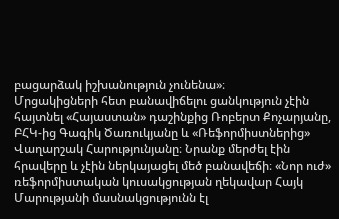բացարձակ իշխանություն չունենա»։
Մրցակիցների հետ բանավիճելու ցանկություն չէին հայտնել «Հայաստան» դաշինքից Ռոբերտ Քոչարյանը, ԲՀԿ-ից Գագիկ Ծառուկյանը և «Ռեֆորմիստներից» Վաղարշակ Հարությունյանը։ Նրանք մերժել էին հրավերը և չէին ներկայացել մեծ բանավեճի։ «Նոր ուժ» ռեֆորմիստական կուսակցության ղեկավար Հայկ Մարությանի մասնակցությունն էլ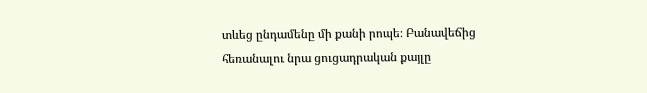տևեց ընդամենը մի քանի րոպե։ Բանավեճից հեռանալու նրա ցուցադրական քայլը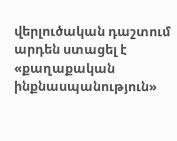վերլուծական դաշտում արդեն ստացել է «քաղաքական ինքնասպանություն»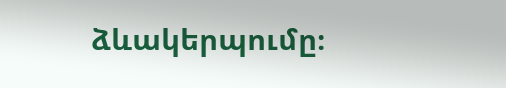ձևակերպումը։